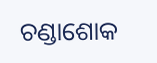ଚଣ୍ଡାଶୋକ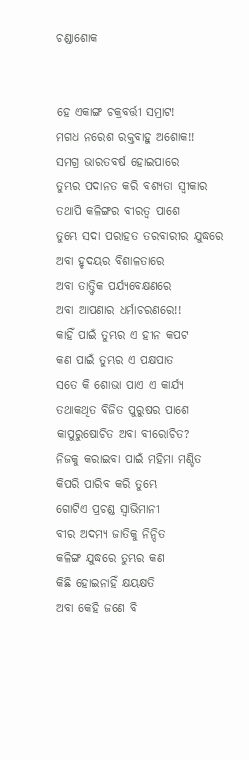ଚଣ୍ଡାଶୋକ


ହେ ଏକାଙ୍ଗ ଚକ୍ରବର୍ତ୍ତୀ ସମ୍ରାଟ!
ମଗଧ ନରେଶ ରକ୍ତବାହୁ ଅଶୋକ!!
ସମଗ୍ର ଭାରତବର୍ଷ ହୋଇପାରେ
ତୁମ୍ଭର ପଦାନତ କରି ବଶ୍ୟତା ସ୍ବୀକାର
ତଥାପି କଳିଙ୍ଗର ବୀରତ୍ବ ପାଶେ
ତୁମ୍ଭେ ସଦା ପରାହତ ତରବାରୀର ଯୁଦ୍ଧରେ
ଅବା ହୃଦୟର ବିଶାଳତାରେ
ଅବା ତାତ୍ତ୍ଵିକ ପର୍ଯ୍ୟବେକ୍ଷଣରେ
ଅବା ଆପଣାର ଧର୍ମାଚରଣରେ!!
କାହିଁ ପାଇଁ ତୁମ୍ଭର ଏ ହୀନ କପଟ
କଣ ପାଇଁ ତୁମ୍ଭର ଏ ପକ୍ଷପାତ
ସତେ କି ଶୋଭା ପାଏ ଏ କାର୍ଯ୍ୟ
ତଥାକଥିତ ବିଜିତ ପୁରୁଷର ପାଶେ
କାପୁରୁଷୋଚିତ ଅବା ବୀରୋଚିତ?
ନିଜକୁ କରାଇବା ପାଇଁ ମହିମା ମଣ୍ଡିତ
କିପରି ପାରିବ କରି ତୁମ୍ଭେ
ଗୋଟିଏ ପ୍ରଚଣ୍ଡ ସ୍ୱାଭିମାନୀ
ବୀର ଅଦମ୍ୟ ଜାତିକୁ ନିନ୍ଦିତ
କଳିଙ୍ଗ ଯୁଦ୍ଧରେ ତୁମ୍ଭର କଣ
କିଛି ହୋଇନାହିଁ କ୍ଷୟକ୍ଷତି
ଅବା କେହି ଜଣେ ବି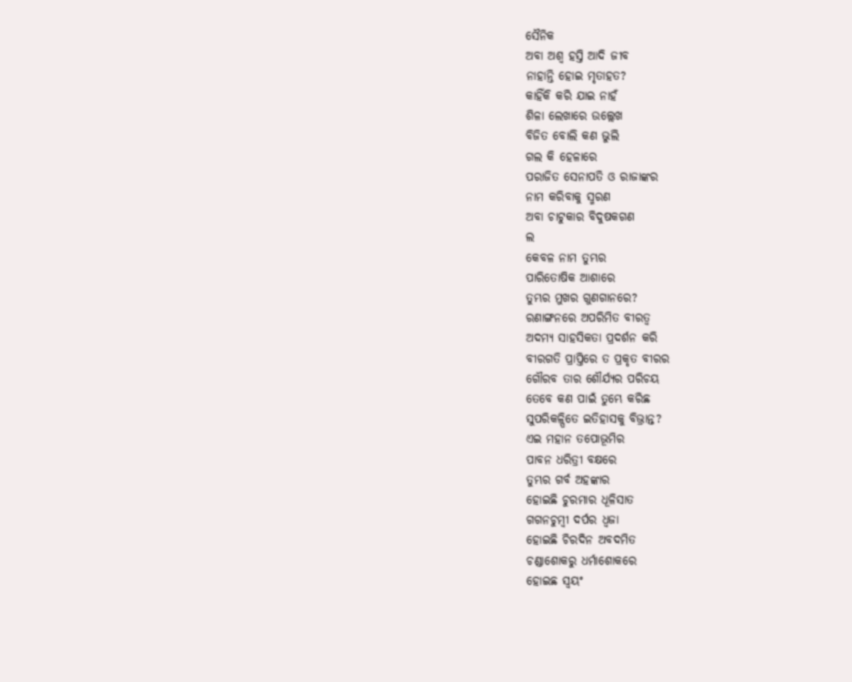ସୈନିକ
ଅବା ଅଶ୍ବ ହସ୍ତି ଆଦି ଜୀବ
ନାହାନ୍ତି ହୋଇ ମୃତାହତ?
କାହିଁକି କରି ଯାଇ ନାହଁ
ଶିଳା ଲେଖାରେ ଉଲ୍ଲେଖ
ବିଜିତ ବୋଲି କଣ ଭୁଲି
ଗଲ କି ହେଳାରେ
ପରାଜିତ ସେନାପତି ଓ ରାଜାଙ୍କର
ନାମ କରିବାକୁ ସ୍ମରଣ
ଅବା ଚାଟୁକାର ବିଦୁଷକଗଣ
ଲ
କେବଳ ନାମ ତୁମ୍ଭର
ପାରିତୋଷିକ ଆଶାରେ
ତୁମ୍ଭର ମୁଖର ଗୁଣଗାନରେ?
ରଣାଙ୍ଗନରେ ଅପରିମିତ ବୀରତ୍ୱ
ଅଦମ୍ୟ ସାହସିକତା ପ୍ରଦର୍ଶନ କରି
ବୀରଗତି ପ୍ରାପ୍ତିରେ ତ ପ୍ରକୃତ ବୀରର
ଗୌରବ ତାର ଶୌର୍ଯ୍ୟର ପରିଚୟ
ତେବେ କଣ ପାଇଁ ତୁମ୍ଭେ କରିଛ
ସୁପରିକଳ୍ପିତେ ଇତିହାସକୁ ବିଭ୍ରାନ୍ତ?
ଏଇ ମହାନ ତପୋଭୂମିର
ପାବନ ଧରିତ୍ରୀ ବକ୍ଷରେ
ତୁମ୍ଭର ଗର୍ବ ଅହଙ୍କାର
ହୋଇଛି ଚୁରମାର ଧୂଳିସାତ
ଗଗନଚୁମ୍ବୀ ଦର୍ପର ଧ୍ବଜା
ହୋଇଛି ଚିରଦିନ ଅବଦମିତ
ଚଣ୍ଡାଶୋକରୁ ଧର୍ମାଶୋକରେ
ହୋଇଛ ସ୍ଵୟଂ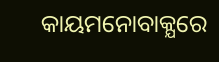କାୟମନୋବାକ୍ଯରେ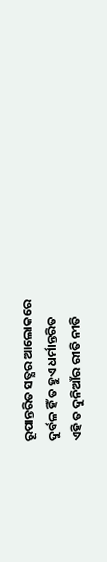ରୂପାନ୍ତରିତ ସତ୍ଯର ଆଲୋକରେ
ଦୁର୍ବଳ ହିଁ ତ ହୁଏ ଧର୍ମାନ୍ତରିତ
ଏହି ତ ଦୁନିଆଁର ରୀତି ନୀତି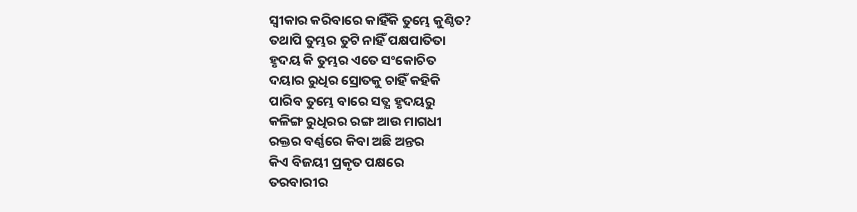ସ୍ବୀକାର କରିବାରେ କାହିଁକି ତୁମ୍ଭେ କୁଣ୍ଠିତ?
ତଥାପି ତୁମ୍ଭର ତୁଟି ନାହିଁ ପକ୍ଷପାତିତା
ହୃଦୟ କି ତୁମ୍ଭର ଏତେ ସଂକୋଚିତ
ଦୟାର ରୁଧିର ସ୍ରୋତକୁ ଚାହିଁ କହିକି
ପାରିବ ତୁମ୍ଭେ ବାରେ ସତ୍ଯ ହୃଦୟରୁ
କଳିଙ୍ଗ ରୁଧିରର ରଙ୍ଗ ଆଉ ମାଗଧୀ
ରକ୍ତର ବର୍ଣ୍ଣରେ କିବା ଅଛି ଅନ୍ତର
କିଏ ବିଜୟୀ ପ୍ରକୃତ ପକ୍ଷରେ
ତରବାରୀର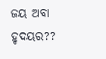ଜୟ ଅବା ହୃଦୟର??